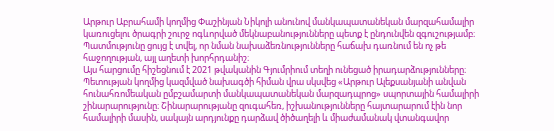Արթուր Աբրահամի կողմից Փաշինյան Նիկոլի անունով մանկապատանեկան մարզահամալիր կառուցելու ծրագրի շուրջ ոգևորված մեկնաբանությունները պետք է ընդունվեն զգուշությամբ։ Պատմությունը ցույց է տվել, որ նման նախաձեռնությունները հաճախ դառնում են ոչ թե հաջողության, այլ աղետի խորհրդանիշ։
Այս հարցումը հիշեցնում է 2021 թվականին Գյումրիում տեղի ունեցած իրադարձությունները։ Պետության կողմից կազմված նախագծի հիման վրա սկսվեց «Արթուր Ալեքսանյանի անվան հունահռոմեական ըմբշամարտի մանկապատանեկան մարզադպրոց» սպորտային համալիրի շինարարությունը։ Շինարարությանը զուգահեռ, իշխանությունները հայտարարում էին նոր համալիրի մասին, սակայն արդյունքը դարձավ ծիծաղելի և միաժամանակ վտանգավոր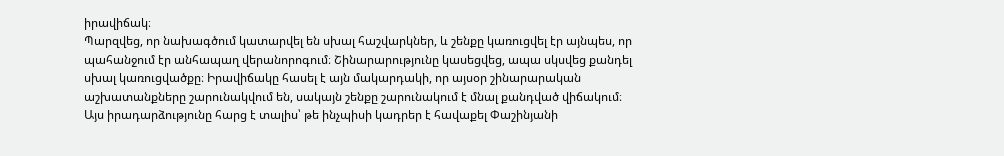իրավիճակ։
Պարզվեց, որ նախագծում կատարվել են սխալ հաշվարկներ, և շենքը կառուցվել էր այնպես, որ պահանջում էր անհապաղ վերանորոգում։ Շինարարությունը կասեցվեց, ապա սկսվեց քանդել սխալ կառուցվածքը։ Իրավիճակը հասել է այն մակարդակի, որ այսօր շինարարական աշխատանքները շարունակվում են, սակայն շենքը շարունակում է մնալ քանդված վիճակում։
Այս իրադարձությունը հարց է տալիս՝ թե ինչպիսի կադրեր է հավաքել Փաշինյանի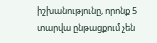իշխանությունը, որոնք 5 տարվա ընթացքում չեն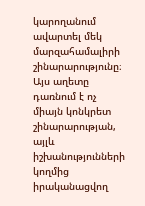կարողանում ավարտել մեկ մարզահամալիրի շինարարությունը։ Այս աղետը դառնում է ոչ միայն կոնկրետ շինարարության, այլև իշխանությունների կողմից իրականացվող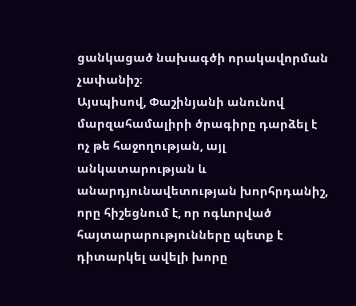ցանկացած նախագծի որակավորման չափանիշ։
Այսպիսով, Փաշինյանի անունով մարզահամալիրի ծրագիրը դարձել է ոչ թե հաջողության, այլ անկատարության և անարդյունավետության խորհրդանիշ, որը հիշեցնում է, որ ոգևորված հայտարարությունները պետք է դիտարկել ավելի խորը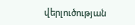վերլուծության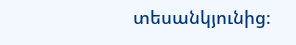տեսանկյունից։